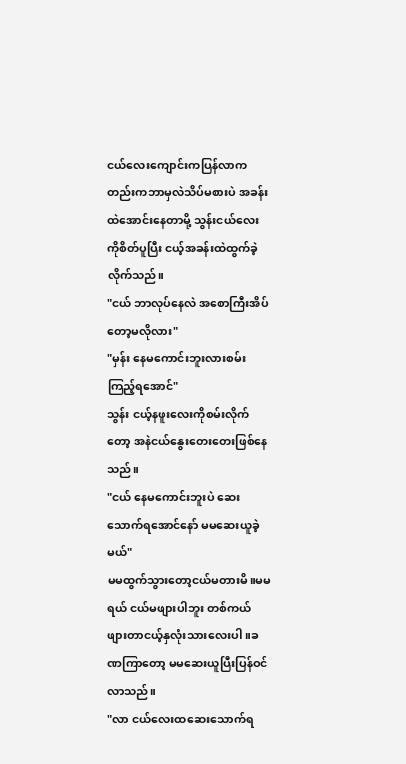ငယ်လေးကျောင်းကပြန်လာကတည်းကဘာမှလဲသိပ်မစားပဲ အခန်းထဲအောင်းနေတာမို့ သွန်းငယ်လေးကိုစိတ်ပူပြီး ငယ့်အခန်းထဲထွက်ခဲ့လိုက်သည်။
"ငယ် ဘာလုပ်နေလဲ အစောကြီးအိပ်တော့မလိုလား"
"မှန်း နေမကောင်းဘူးလားစမ်းကြည့်ရအောင်"
သွန်း ငယ့်နဖူးလေးကိုစမ်းလိုက်တော့ အနဲငယ်နွေးတေးတေးဖြစ်နေသည်။
"ငယ် နေမကောင်းဘူးပဲ ဆေးသောက်ရအောင်နော် မမဆေးယူခဲ့မယ်"
မမထွက်သွားတော့ငယ်မတားမိ။မမရယ် ငယ်မဖျားပါဘူး တစ်ကယ်ဖျားတာငယ့်နှလုံးသားလေးပါ။ခဏကြာတော့ မမဆေးယူပြီးပြန်ဝင်လာသည်။
"လာ ငယ်လေးထဆေးသောက်ရ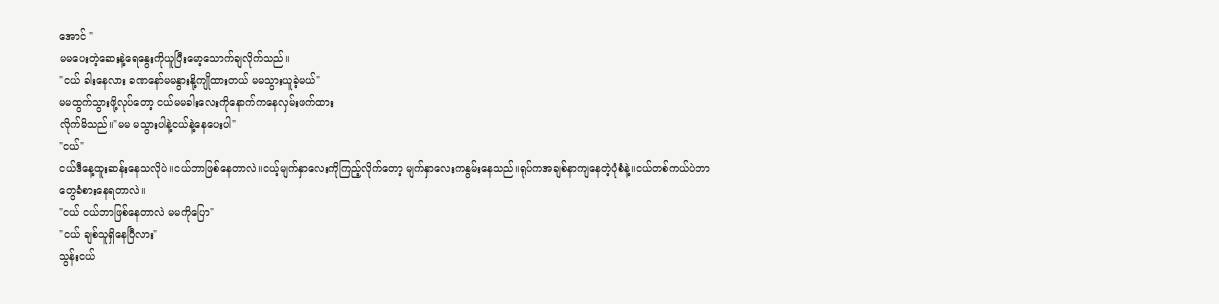အောင် "
မမပေးတဲ့ဆေးနဲ့ရေနွေးကိုယူပြီးမော့သောက်ချလိုက်သည်။
"ငယ် ခါးနေလား ခဏနော်မမနွားနို့ကျိုထားတယ် မမသွားယူခဲ့မယ်"
မမထွက်သွားဖို့လုပ်တော့ ငယ်မမခါးလေးကိုနောက်ကနေလှမ်းဖက်ထား
လိုက်မိသည်။"မမ မသွားပါနဲ့ငယ်နဲ့နေပေးပါ"
"ငယ်"
ငယ်ဒီနေ့ထူးဆန်းနေသလိုပဲ။ငယ်ဘာဖြစ်နေတာလဲ။ငယ့်မျက်နှာလေးကိုကြည့်လိုက်တော့ မျက်နှာလေးကနွမ်းနေသည်။ရုပ်ကအချစ်နာကျနေတဲ့ပုံစံနဲ့။ငယ်တစ်ကယ်ပဲဘာတွေခံစားနေရတာလဲ။
"ငယ် ငယ်ဘာဖြစ်နေတာလဲ မမကိုပြော"
"ငယ် ချစ်သူရှိနေပြီလား"
သွန်းငယ်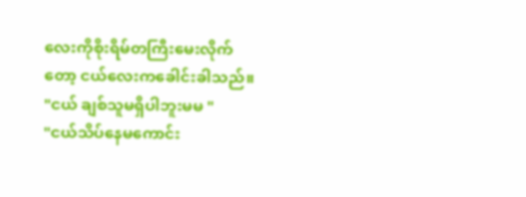လေးကိုစိုးရိမ်တကြီးမေးလိုက်တော့ ငယ်လေးကခေါင်းခါသည်။
"ငယ် ချစ်သူမရှိပါဘူးမမ "
"ငယ်သိပ်နေမကောင်း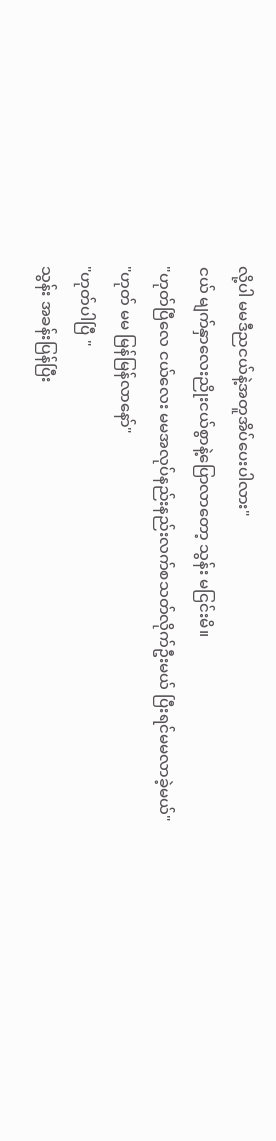လို့ပါ မမဒီညငယ်နဲ့အတူအိပ်ပေးပါလား"
ငယ် မျက်နှာလေးညိုးငယ်စွာနဲ့ပြောလာတော့ သွန်း မငြင်းမိ။
"ဟုတ်ပြီလေ ငယ်လေး မမအလုပ်နည်းနည်းလက်စသတ်လိုက်ဦးမယ် ပြီးရင်မမလာခဲ့မယ်"
"ဟုတ် မမ မြန်မြန်လာနော်"
"ဟုတ်ပါပြီ "
သွန်း အခန်းပြန်ပြီး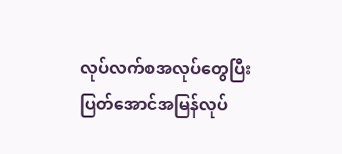လုပ်လက်စအလုပ်တွေပြီးပြတ်အောင်အမြန်လုပ်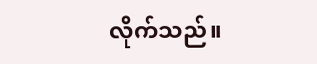လိုက်သည်။